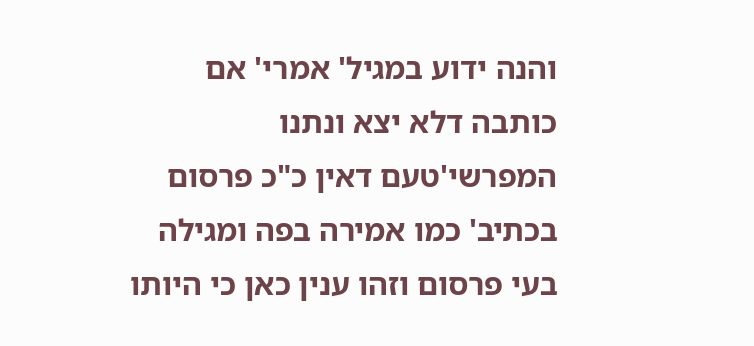והנה ידוע במגיל' אמרי' אם כותבה דלא יצא ונתנו המפרשי'טעם דאין כ"כ פרסום בכתיב' כמו אמירה בפה ומגילה בעי פרסום וזהו ענין כאן כי היותו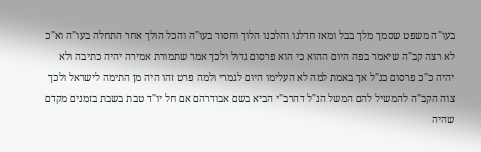בעו"ה משפט שסמך מלך בבל ומאז חדלנו והלכנו הלוך וחסור בעו"ה והכל הולך אחר התחלה בעו"ה וא"כ לא רצה קב"ה שיאמר בפה היום ההוא כי הוא פרסום גדול ולכך אמר שתמורת אמירה יהיה כתיבה ולא יהיה כ"כ פרסום כנ"ל אך באמת למה לא העלימו היום לגמרי ולמה פרט זהו היה מן התימה לישראל ולכך צוה הקב"ה להמשיל להם המשל הנ"ל דהרב"י הביא בשם אבודרהם אם חל יו"ד טבת בשבת בזמנים מקדם שהיה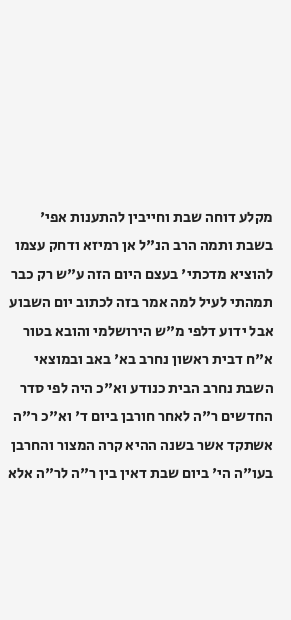מקלע דוחה שבת וחייבין להתענות אפי' בשבת ותמה הרב הנ"ל אן רמיזא ודחק עצמו להוציא מדכתי' בעצם היום הזה ע"ש רק כבר תמהתי לעיל למה אמר בזה לכתוב יום השבוע אבל ידוע דלפי מ"ש הירושלמי והובא בטור א"ח דבית ראשון נחרב בא' באב ובמוצאי השבת נחרב הבית כנודע וא"כ היה לפי סדר החדשים ר"ה לאחר חורבן ביום ד' וא"כ ר"ה אשתקד אשר בשנה ההיא קרה המצור והחרבן בעו"ה הי' ביום שבת דאין בין ר"ה לר"ה אלא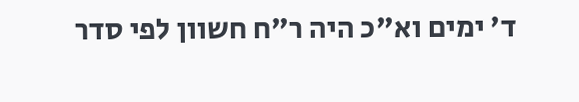ד' ימים וא"כ היה ר"ח חשוון לפי סדר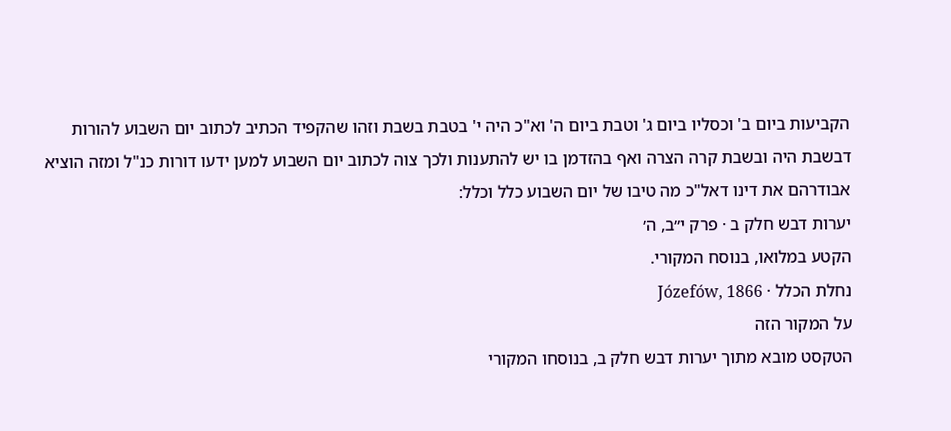הקביעות ביום ב' וכסליו ביום ג' וטבת ביום ה' וא"כ היה י' בטבת בשבת וזהו שהקפיד הכתיב לכתוב יום השבוע להורות דבשבת היה ובשבת קרה הצרה ואף בהזדמן בו יש להתענות ולכך צוה לכתוב יום השבוע למען ידעו דורות כנ"ל ומזה הוציא אבודרהם את דינו דאל"כ מה טיבו של יום השבוע כלל וכלל:
יערות דבש חלק ב · פרק י״ב, ה׳
הקטע במלואו, בנוסח המקורי.
נחלת הכלל · Józefów, 1866
על המקור הזה
הטקסט מובא מתוך יערות דבש חלק ב, בנוסחו המקורי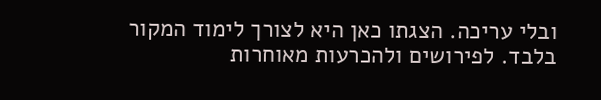ובלי עריכה. הצגתו כאן היא לצורך לימוד המקור בלבד. לפירושים ולהכרעות מאוחרות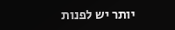יותר יש לפנות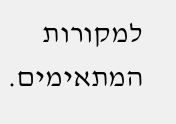למקורות המתאימים.